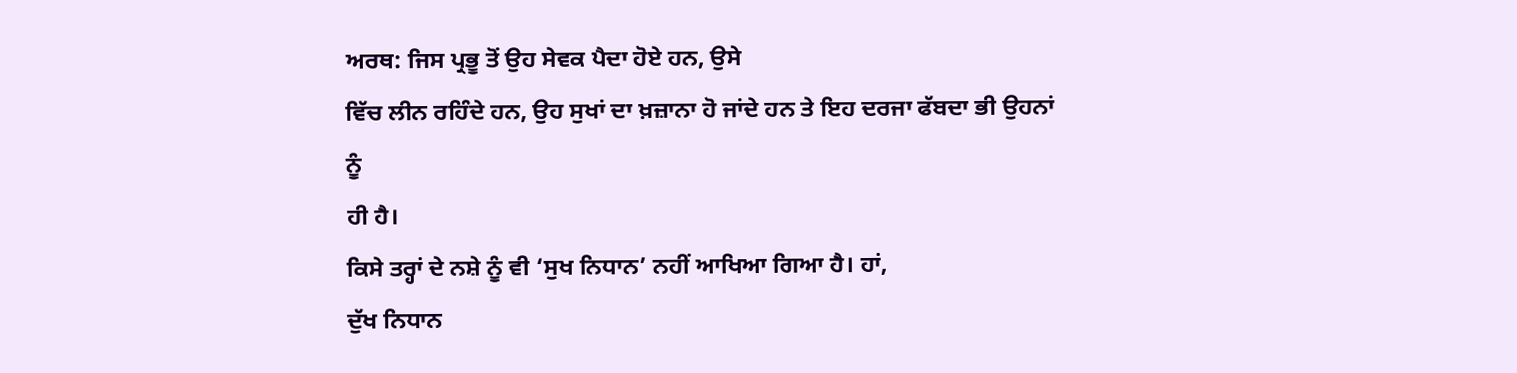ਅਰਥ: ਜਿਸ ਪ੍ਰਭੂ ਤੋਂ ਉਹ ਸੇਵਕ ਪੈਦਾ ਹੋਏ ਹਨ, ਉਸੇ
ਵਿੱਚ ਲੀਨ ਰਹਿੰਦੇ ਹਨ, ਉਹ ਸੁਖਾਂ ਦਾ ਖ਼ਜ਼ਾਨਾ ਹੋ ਜਾਂਦੇ ਹਨ ਤੇ ਇਹ ਦਰਜਾ ਫੱਬਦਾ ਭੀ ਉਹਨਾਂ ਨੂੰ
ਹੀ ਹੈ।
ਕਿਸੇ ਤਰ੍ਹਾਂ ਦੇ ਨਸ਼ੇ ਨੂੰ ਵੀ ‘ਸੁਖ ਨਿਧਾਨ’ ਨਹੀਂ ਆਖਿਆ ਗਿਆ ਹੈ। ਹਾਂ,
ਦੁੱਖ ਨਿਧਾਨ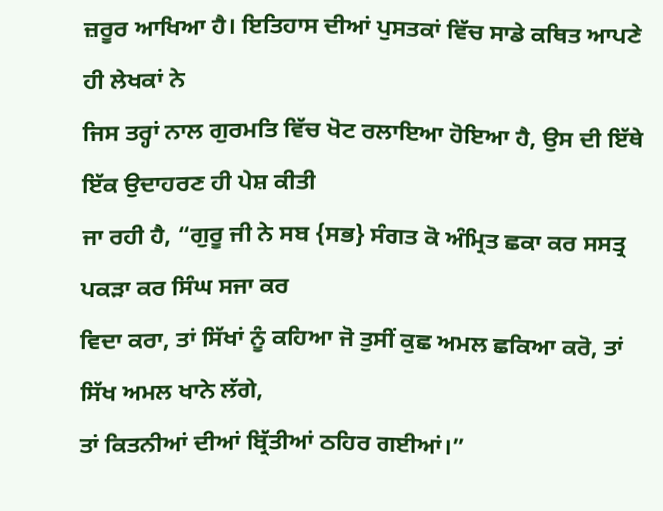ਜ਼ਰੂਰ ਆਖਿਆ ਹੈ। ਇਤਿਹਾਸ ਦੀਆਂ ਪੁਸਤਕਾਂ ਵਿੱਚ ਸਾਡੇ ਕਥਿਤ ਆਪਣੇ ਹੀ ਲੇਖਕਾਂ ਨੇ
ਜਿਸ ਤਰ੍ਹਾਂ ਨਾਲ ਗੁਰਮਤਿ ਵਿੱਚ ਖੋਟ ਰਲਾਇਆ ਹੋਇਆ ਹੈ, ਉਸ ਦੀ ਇੱਥੇ ਇੱਕ ਉਦਾਹਰਣ ਹੀ ਪੇਸ਼ ਕੀਤੀ
ਜਾ ਰਹੀ ਹੈ, “ਗੁਰੂ ਜੀ ਨੇ ਸਬ {ਸਭ} ਸੰਗਤ ਕੋ ਅੰਮ੍ਰਿਤ ਛਕਾ ਕਰ ਸਸਤ੍ਰ ਪਕੜਾ ਕਰ ਸਿੰਘ ਸਜਾ ਕਰ
ਵਿਦਾ ਕਰਾ, ਤਾਂ ਸਿੱਖਾਂ ਨੂੰ ਕਹਿਆ ਜੋ ਤੁਸੀਂ ਕੁਛ ਅਮਲ ਛਕਿਆ ਕਰੋ, ਤਾਂ ਸਿੱਖ ਅਮਲ ਖਾਨੇ ਲੱਗੇ,
ਤਾਂ ਕਿਤਨੀਆਂ ਦੀਆਂ ਬ੍ਰਿੱਤੀਆਂ ਠਹਿਰ ਗਈਆਂ।”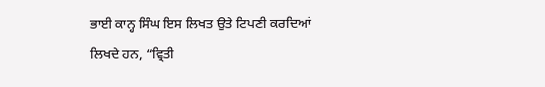ਭਾਈ ਕਾਨ੍ਹ ਸਿੰਘ ਇਸ ਲਿਖਤ ਉਤੇ ਟਿਪਣੀ ਕਰਦਿਆਂ
ਲਿਖਦੇ ਹਨ, “ਵ੍ਰਿਤੀ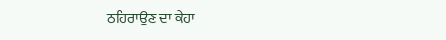ਠਹਿਰਾਉਣ ਦਾ ਕੇਹਾ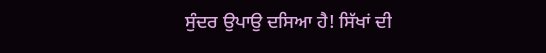ਸੁੰਦਰ ਉਪਾਉ ਦਸਿਆ ਹੈ! ਸਿੱਖਾਂ ਦੀ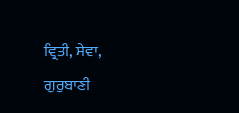ਵ੍ਰਿਤੀ, ਸੇਵਾ,
ਗੁਰੁਬਾਣੀ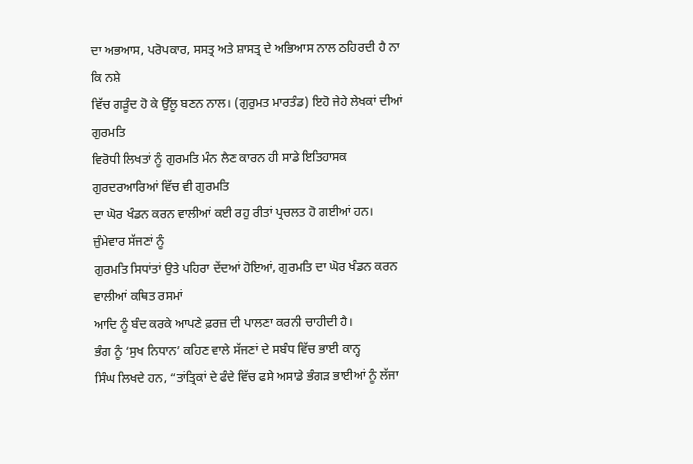ਦਾ ਅਭਆਸ, ਪਰੋਪਕਾਰ, ਸਸਤ੍ਰ ਅਤੇ ਸ਼ਾਸਤ੍ਰ ਦੇ ਅਭਿਆਸ ਨਾਲ ਠਹਿਰਦੀ ਹੈ ਨਾ ਕਿ ਨਸ਼ੇ
ਵਿੱਚ ਗੜੂੰਦ ਹੋ ਕੇ ਉੱਲੂ ਬਣਨ ਨਾਲ। (ਗੁਰੁਮਤ ਮਾਰਤੰਡ) ਇਹੋ ਜੇਹੇ ਲੇਖਕਾਂ ਦੀਆਂ ਗੁਰਮਤਿ
ਵਿਰੋਧੀ ਲਿਖਤਾਂ ਨੂੰ ਗੁਰਮਤਿ ਮੰਨ ਲੈਣ ਕਾਰਨ ਹੀ ਸਾਡੇ ਇਤਿਹਾਸਕ ਗੁਰਦਰਆਰਿਆਂ ਵਿੱਚ ਵੀ ਗੁਰਮਤਿ
ਦਾ ਘੋਰ ਖੰਡਨ ਕਰਨ ਵਾਲੀਆਂ ਕਈ ਰਹੁ ਰੀਤਾਂ ਪ੍ਰਚਲਤ ਹੋ ਗਈਆਂ ਹਨ। ਜ਼ੁੰਮੇਵਾਰ ਸੱਜਣਾਂ ਨੂੰ
ਗੁਰਮਤਿ ਸਿਧਾਂਤਾਂ ਉਤੇ ਪਹਿਰਾ ਦੇਂਦਆਂ ਹੋਇਆਂ, ਗੁਰਮਤਿ ਦਾ ਘੋਰ ਖੰਡਨ ਕਰਨ ਵਾਲੀਆਂ ਕਥਿਤ ਰਸਮਾਂ
ਆਦਿ ਨੂੰ ਬੰਦ ਕਰਕੇ ਆਪਣੇ ਫ਼ਰਜ਼ ਦੀ ਪਾਲਣਾ ਕਰਨੀ ਚਾਹੀਦੀ ਹੈ।
ਭੰਗ ਨੂੰ ‘ਸੁਖ ਨਿਧਾਨ’ ਕਹਿਣ ਵਾਲੇ ਸੱਜਣਾਂ ਦੇ ਸਬੰਧ ਵਿੱਚ ਭਾਈ ਕਾਨ੍ਹ
ਸਿੰਘ ਲਿਖਦੇ ਹਨ, “ਤਾਂਤ੍ਰਿਕਾਂ ਦੇ ਫੰਦੇ ਵਿੱਚ ਫਸੇ ਅਸਾਡੇ ਭੰਗੜ ਭਾਈਆਂ ਨੂੰ ਲੱਜਾ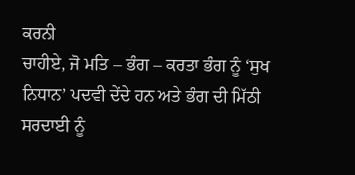ਕਰਨੀ
ਚਾਹੀਏ, ਜੋ ਮਤਿ – ਭੰਗ – ਕਰਤਾ ਭੰਗ ਨੂੰ ‘ਸੁਖ ਨਿਧਾਨ’ ਪਦਵੀ ਦੇਂਦੇ ਹਨ ਅਤੇ ਭੰਗ ਦੀ ਮਿੱਠੀ
ਸਰਦਾਈ ਨੂੰ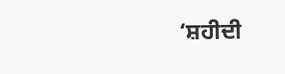‘ਸ਼ਹੀਦੀ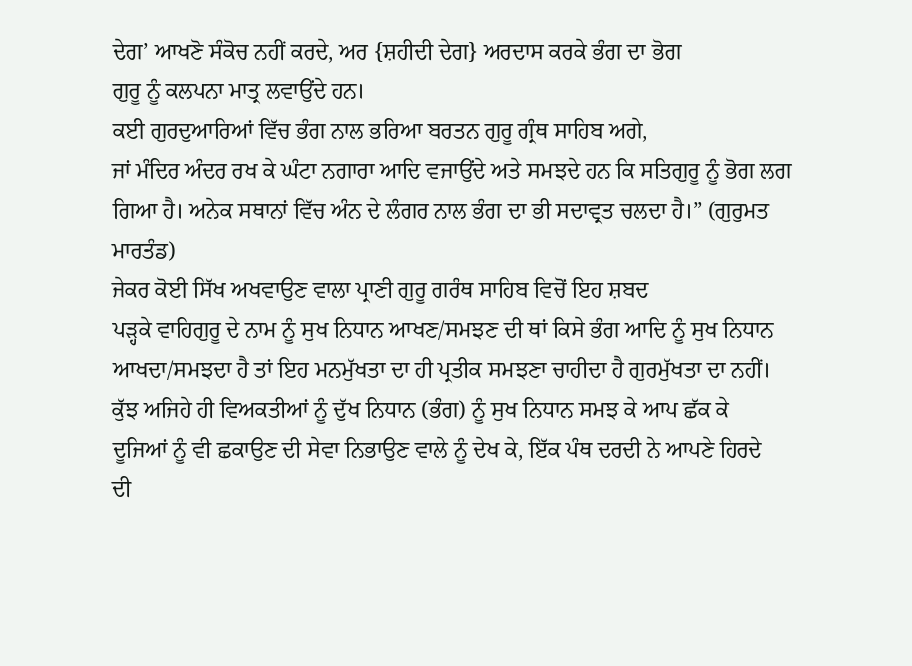ਦੇਗ’ ਆਖਣੋ ਸੰਕੋਚ ਨਹੀਂ ਕਰਦੇ, ਅਰ {ਸ਼ਹੀਦੀ ਦੇਗ} ਅਰਦਾਸ ਕਰਕੇ ਭੰਗ ਦਾ ਭੋਗ
ਗੁਰੂ ਨੂੰ ਕਲਪਨਾ ਮਾਤ੍ਰ ਲਵਾਉਂਦੇ ਹਨ।
ਕਈ ਗੁਰਦੁਆਰਿਆਂ ਵਿੱਚ ਭੰਗ ਨਾਲ ਭਰਿਆ ਬਰਤਨ ਗੁਰੂ ਗ੍ਰੰਥ ਸਾਹਿਬ ਅਗੇ,
ਜਾਂ ਮੰਦਿਰ ਅੰਦਰ ਰਖ ਕੇ ਘੰਟਾ ਨਗਾਰਾ ਆਦਿ ਵਜਾਉਂਦੇ ਅਤੇ ਸਮਝਦੇ ਹਨ ਕਿ ਸਤਿਗੁਰੂ ਨੂੰ ਭੋਗ ਲਗ
ਗਿਆ ਹੈ। ਅਨੇਕ ਸਥਾਨਾਂ ਵਿੱਚ ਅੰਨ ਦੇ ਲੰਗਰ ਨਾਲ ਭੰਗ ਦਾ ਭੀ ਸਦਾਵ੍ਰਤ ਚਲਦਾ ਹੈ।” (ਗੁਰੁਮਤ
ਮਾਰਤੰਡ)
ਜੇਕਰ ਕੋਈ ਸਿੱਖ ਅਖਵਾਉਣ ਵਾਲਾ ਪ੍ਰਾਣੀ ਗੁਰੂ ਗਰੰਥ ਸਾਹਿਬ ਵਿਚੋਂ ਇਹ ਸ਼ਬਦ
ਪੜ੍ਹਕੇ ਵਾਹਿਗੁਰੂ ਦੇ ਨਾਮ ਨੂੰ ਸੁਖ ਨਿਧਾਨ ਆਖਣ/ਸਮਝਣ ਦੀ ਥਾਂ ਕਿਸੇ ਭੰਗ ਆਦਿ ਨੂੰ ਸੁਖ ਨਿਧਾਨ
ਆਖਦਾ/ਸਮਝਦਾ ਹੈ ਤਾਂ ਇਹ ਮਨਮੁੱਖਤਾ ਦਾ ਹੀ ਪ੍ਰਤੀਕ ਸਮਝਣਾ ਚਾਹੀਦਾ ਹੈ ਗੁਰਮੁੱਖਤਾ ਦਾ ਨਹੀਂ।
ਕੁੱਝ ਅਜਿਹੇ ਹੀ ਵਿਅਕਤੀਆਂ ਨੂੰ ਦੁੱਖ ਨਿਧਾਨ (ਭੰਗ) ਨੂੰ ਸੁਖ ਨਿਧਾਨ ਸਮਝ ਕੇ ਆਪ ਛੱਕ ਕੇ
ਦੂਜਿਆਂ ਨੂੰ ਵੀ ਛਕਾਉਣ ਦੀ ਸੇਵਾ ਨਿਭਾਉਣ ਵਾਲੇ ਨੂੰ ਦੇਖ ਕੇ, ਇੱਕ ਪੰਥ ਦਰਦੀ ਨੇ ਆਪਣੇ ਹਿਰਦੇ
ਦੀ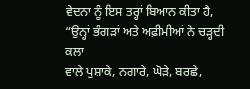ਵੇਦਨਾ ਨੂੰ ਇਸ ਤਰ੍ਹਾਂ ਬਿਆਨ ਕੀਤਾ ਹੈ, “ਉਨ੍ਹਾਂ ਭੰਗੜਾਂ ਅਤੇ ਅਫ਼ੀਮੀਆਂ ਨੇ ਚੜ੍ਹਦੀ ਕਲਾ
ਵਾਲੇ ਪੁਸ਼ਾਕੇ, ਨਗਾਰੇ, ਘੋੜੇ, ਬਰਛੇ,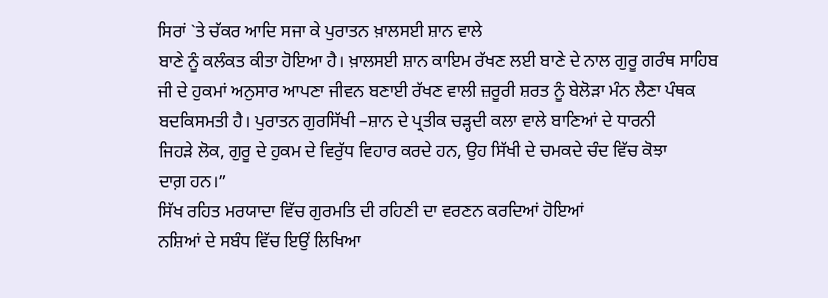ਸਿਰਾਂ `ਤੇ ਚੱਕਰ ਆਦਿ ਸਜਾ ਕੇ ਪੁਰਾਤਨ ਖ਼ਾਲਸਈ ਸ਼ਾਨ ਵਾਲੇ
ਬਾਣੇ ਨੂੰ ਕਲੰਕਤ ਕੀਤਾ ਹੋਇਆ ਹੈ। ਖ਼ਾਲਸਈ ਸ਼ਾਨ ਕਾਇਮ ਰੱਖਣ ਲਈ ਬਾਣੇ ਦੇ ਨਾਲ ਗੁਰੂ ਗਰੰਥ ਸਾਹਿਬ
ਜੀ ਦੇ ਹੁਕਮਾਂ ਅਨੁਸਾਰ ਆਪਣਾ ਜੀਵਨ ਬਣਾਈ ਰੱਖਣ ਵਾਲੀ ਜ਼ਰੂਰੀ ਸ਼ਰਤ ਨੂੰ ਬੇਲੋੜਾ ਮੰਨ ਲੈਣਾ ਪੰਥਕ
ਬਦਕਿਸਮਤੀ ਹੈ। ਪੁਰਾਤਨ ਗੁਰਸਿੱਖੀ –ਸ਼ਾਨ ਦੇ ਪ੍ਰਤੀਕ ਚੜ੍ਹਦੀ ਕਲਾ ਵਾਲੇ ਬਾਣਿਆਂ ਦੇ ਧਾਰਨੀ
ਜਿਹੜੇ ਲੋਕ, ਗੁਰੂ ਦੇ ਹੁਕਮ ਦੇ ਵਿਰੁੱਧ ਵਿਹਾਰ ਕਰਦੇ ਹਨ, ਉਹ ਸਿੱਖੀ ਦੇ ਚਮਕਦੇ ਚੰਦ ਵਿੱਚ ਕੋਝਾ
ਦਾਗ਼ ਹਨ।”
ਸਿੱਖ ਰਹਿਤ ਮਰਯਾਦਾ ਵਿੱਚ ਗੁਰਮਤਿ ਦੀ ਰਹਿਣੀ ਦਾ ਵਰਣਨ ਕਰਦਿਆਂ ਹੋਇਆਂ
ਨਸ਼ਿਆਂ ਦੇ ਸਬੰਧ ਵਿੱਚ ਇਉਂ ਲਿਖਿਆ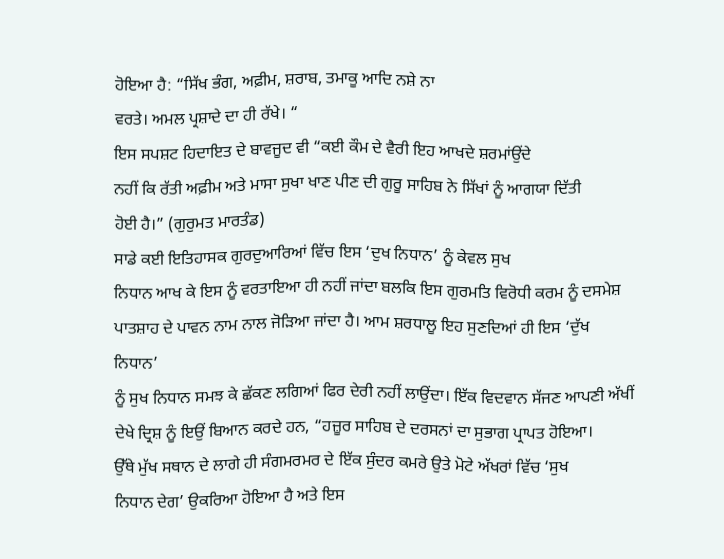ਹੋਇਆ ਹੈ: “ਸਿੱਖ ਭੰਗ, ਅਫ਼ੀਮ, ਸ਼ਰਾਬ, ਤਮਾਕੂ ਆਦਿ ਨਸ਼ੇ ਨਾ
ਵਰਤੇ। ਅਮਲ ਪ੍ਰਸ਼ਾਦੇ ਦਾ ਹੀ ਰੱਖੇ। “
ਇਸ ਸਪਸ਼ਟ ਹਿਦਾਇਤ ਦੇ ਬਾਵਜੂਦ ਵੀ “ਕਈ ਕੌਮ ਦੇ ਵੈਰੀ ਇਹ ਆਖਦੇ ਸ਼ਰਮਾਂਉਂਦੇ
ਨਹੀਂ ਕਿ ਰੱਤੀ ਅਫ਼ੀਮ ਅਤੇ ਮਾਸਾ ਸੁਖਾ ਖਾਣ ਪੀਣ ਦੀ ਗੁਰੂ ਸਾਹਿਬ ਨੇ ਸਿੱਖਾਂ ਨੂੰ ਆਗਯਾ ਦਿੱਤੀ
ਹੋਈ ਹੈ।” (ਗੁਰੁਮਤ ਮਾਰਤੰਡ)
ਸਾਡੇ ਕਈ ਇਤਿਹਾਸਕ ਗੁਰਦੁਆਰਿਆਂ ਵਿੱਚ ਇਸ ‘ਦੁਖ ਨਿਧਾਨ’ ਨੂੰ ਕੇਵਲ ਸੁਖ
ਨਿਧਾਨ ਆਖ ਕੇ ਇਸ ਨੂੰ ਵਰਤਾਇਆ ਹੀ ਨਹੀਂ ਜਾਂਦਾ ਬਲਕਿ ਇਸ ਗੁਰਮਤਿ ਵਿਰੋਧੀ ਕਰਮ ਨੂੰ ਦਸਮੇਸ਼
ਪਾਤਸ਼ਾਹ ਦੇ ਪਾਵਨ ਨਾਮ ਨਾਲ ਜੋੜਿਆ ਜਾਂਦਾ ਹੈ। ਆਮ ਸ਼ਰਧਾਲੂ ਇਹ ਸੁਣਦਿਆਂ ਹੀ ਇਸ ‘ਦੁੱਖ ਨਿਧਾਨ’
ਨੂੰ ਸੁਖ ਨਿਧਾਨ ਸਮਝ ਕੇ ਛੱਕਣ ਲਗਿਆਂ ਫਿਰ ਦੇਰੀ ਨਹੀਂ ਲਾਉਂਦਾ। ਇੱਕ ਵਿਦਵਾਨ ਸੱਜਣ ਆਪਣੀ ਅੱਖੀਂ
ਦੇਖੇ ਦ੍ਰਿਸ਼ ਨੂੰ ਇਉਂ ਬਿਆਨ ਕਰਦੇ ਹਨ, “ਹਜ਼ੂਰ ਸਾਹਿਬ ਦੇ ਦਰਸਨਾਂ ਦਾ ਸੁਭਾਗ ਪ੍ਰਾਪਤ ਹੋਇਆ।
ਉੱਥੇ ਮੁੱਖ ਸਥਾਨ ਦੇ ਲਾਗੇ ਹੀ ਸੰਗਮਰਮਰ ਦੇ ਇੱਕ ਸੁੰਦਰ ਕਮਰੇ ਉਤੇ ਮੋਟੇ ਅੱਖਰਾਂ ਵਿੱਚ ‘ਸੁਖ
ਨਿਧਾਨ ਦੇਗ’ ਉਕਰਿਆ ਹੋਇਆ ਹੈ ਅਤੇ ਇਸ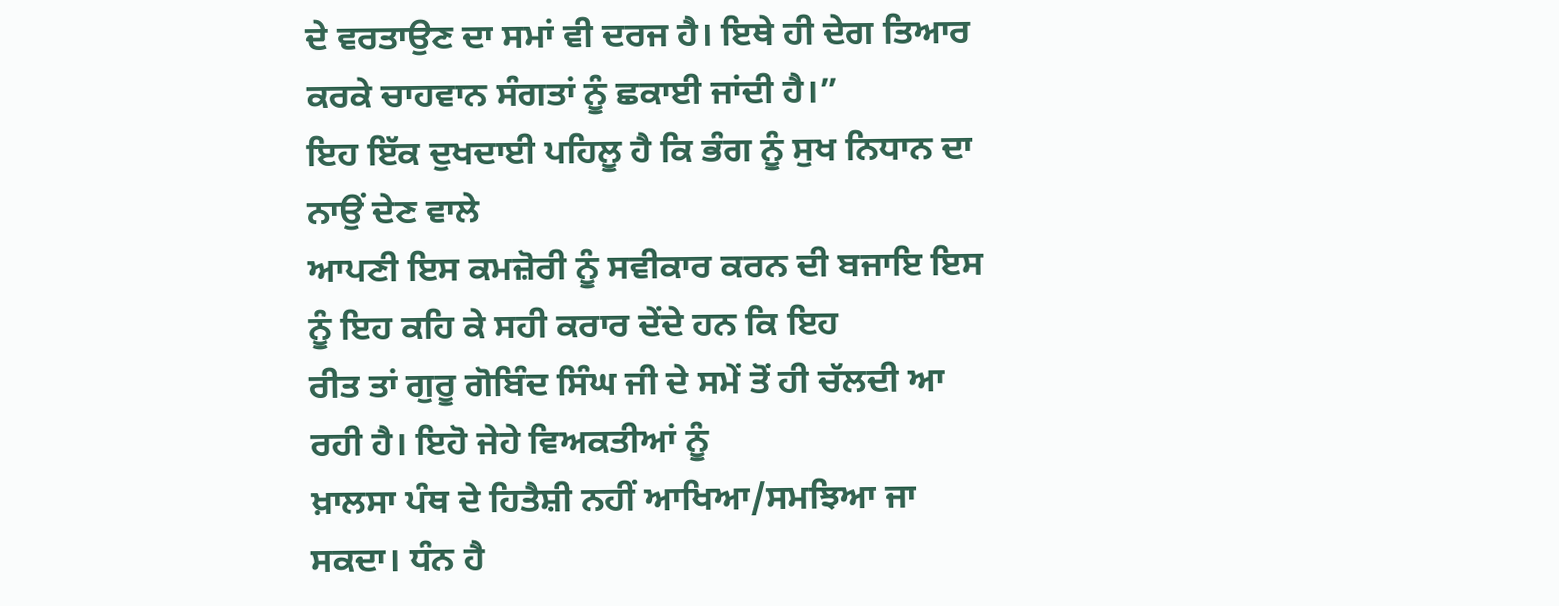ਦੇ ਵਰਤਾਉਣ ਦਾ ਸਮਾਂ ਵੀ ਦਰਜ ਹੈ। ਇਥੇ ਹੀ ਦੇਗ ਤਿਆਰ
ਕਰਕੇ ਚਾਹਵਾਨ ਸੰਗਤਾਂ ਨੂੰ ਛਕਾਈ ਜਾਂਦੀ ਹੈ।”
ਇਹ ਇੱਕ ਦੁਖਦਾਈ ਪਹਿਲੂ ਹੈ ਕਿ ਭੰਗ ਨੂੰ ਸੁਖ ਨਿਧਾਨ ਦਾ ਨਾਉਂ ਦੇਣ ਵਾਲੇ
ਆਪਣੀ ਇਸ ਕਮਜ਼ੋਰੀ ਨੂੰ ਸਵੀਕਾਰ ਕਰਨ ਦੀ ਬਜਾਇ ਇਸ ਨੂੰ ਇਹ ਕਹਿ ਕੇ ਸਹੀ ਕਰਾਰ ਦੇਂਦੇ ਹਨ ਕਿ ਇਹ
ਰੀਤ ਤਾਂ ਗੁਰੂ ਗੋਬਿੰਦ ਸਿੰਘ ਜੀ ਦੇ ਸਮੇਂ ਤੋਂ ਹੀ ਚੱਲਦੀ ਆ ਰਹੀ ਹੈ। ਇਹੋ ਜੇਹੇ ਵਿਅਕਤੀਆਂ ਨੂੰ
ਖ਼ਾਲਸਾ ਪੰਥ ਦੇ ਹਿਤੈਸ਼ੀ ਨਹੀਂ ਆਖਿਆ/ਸਮਝਿਆ ਜਾ ਸਕਦਾ। ਧੰਨ ਹੈ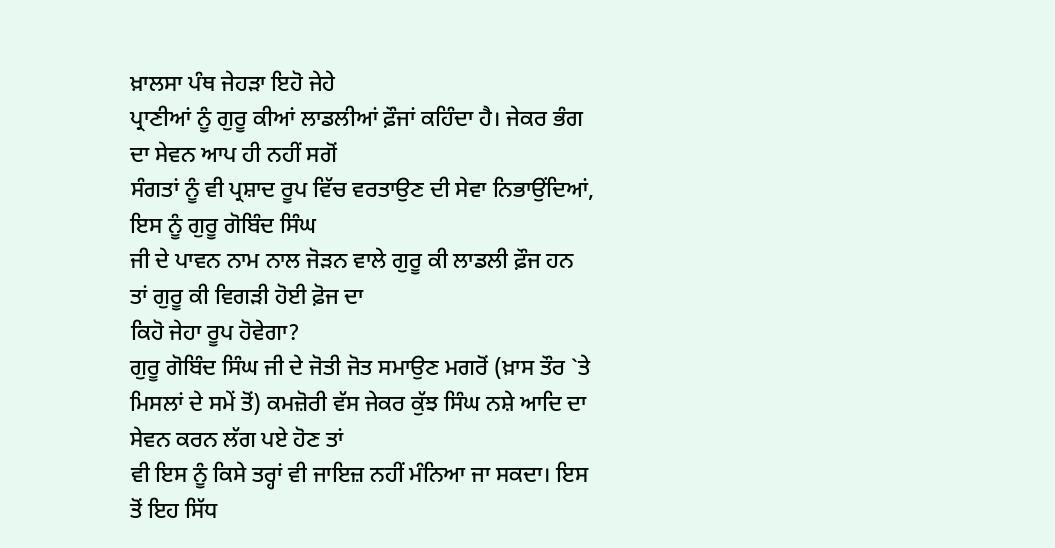ਖ਼ਾਲਸਾ ਪੰਥ ਜੇਹੜਾ ਇਹੋ ਜੇਹੇ
ਪ੍ਰਾਣੀਆਂ ਨੂੰ ਗੁਰੂ ਕੀਆਂ ਲਾਡਲੀਆਂ ਫ਼ੌਜਾਂ ਕਹਿੰਦਾ ਹੈ। ਜੇਕਰ ਭੰਗ ਦਾ ਸੇਵਨ ਆਪ ਹੀ ਨਹੀਂ ਸਗੋਂ
ਸੰਗਤਾਂ ਨੂੰ ਵੀ ਪ੍ਰਸ਼ਾਦ ਰੂਪ ਵਿੱਚ ਵਰਤਾਉਣ ਦੀ ਸੇਵਾ ਨਿਭਾਉਂਦਿਆਂ, ਇਸ ਨੂੰ ਗੁਰੂ ਗੋਬਿੰਦ ਸਿੰਘ
ਜੀ ਦੇ ਪਾਵਨ ਨਾਮ ਨਾਲ ਜੋੜਨ ਵਾਲੇ ਗੁਰੂ ਕੀ ਲਾਡਲੀ ਫ਼ੌਜ ਹਨ ਤਾਂ ਗੁਰੂ ਕੀ ਵਿਗੜੀ ਹੋਈ ਫ਼ੋਜ ਦਾ
ਕਿਹੋ ਜੇਹਾ ਰੂਪ ਹੋਵੇਗਾ?
ਗੁਰੂ ਗੋਬਿੰਦ ਸਿੰਘ ਜੀ ਦੇ ਜੋਤੀ ਜੋਤ ਸਮਾਉਣ ਮਗਰੋਂ (ਖ਼ਾਸ ਤੌਰ `ਤੇ
ਮਿਸਲਾਂ ਦੇ ਸਮੇਂ ਤੋਂ) ਕਮਜ਼ੋਰੀ ਵੱਸ ਜੇਕਰ ਕੁੱਝ ਸਿੰਘ ਨਸ਼ੇ ਆਦਿ ਦਾ ਸੇਵਨ ਕਰਨ ਲੱਗ ਪਏ ਹੋਣ ਤਾਂ
ਵੀ ਇਸ ਨੂੰ ਕਿਸੇ ਤਰ੍ਹਾਂ ਵੀ ਜਾਇਜ਼ ਨਹੀਂ ਮੰਨਿਆ ਜਾ ਸਕਦਾ। ਇਸ ਤੋਂ ਇਹ ਸਿੱਧ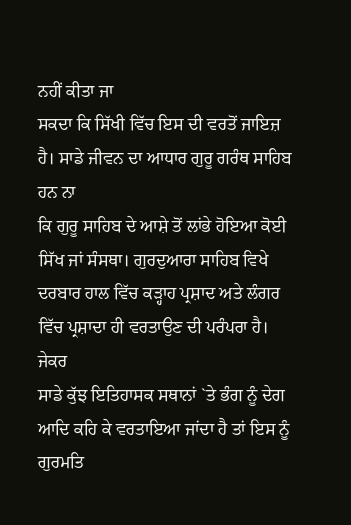ਨਹੀਂ ਕੀਤਾ ਜਾ
ਸਕਦਾ ਕਿ ਸਿੱਖੀ ਵਿੱਚ ਇਸ ਦੀ ਵਰਤੋਂ ਜਾਇਜ਼ ਹੈ। ਸਾਡੇ ਜੀਵਨ ਦਾ ਆਧਾਰ ਗੁਰੂ ਗਰੰਥ ਸਾਹਿਬ ਹਨ ਨਾ
ਕਿ ਗੁਰੂ ਸਾਹਿਬ ਦੇ ਆਸ਼ੇ ਤੋਂ ਲਾਂਭੇ ਹੋਇਆ ਕੋਈ ਸਿੱਖ ਜਾਂ ਸੰਸਥਾ। ਗੁਰਦੁਆਰਾ ਸਾਹਿਬ ਵਿਖੇ
ਦਰਬਾਰ ਹਾਲ ਵਿੱਚ ਕੜ੍ਹਾਹ ਪ੍ਰਸ਼ਾਦ ਅਤੇ ਲੰਗਰ ਵਿੱਚ ਪ੍ਰਸ਼ਾਦਾ ਹੀ ਵਰਤਾਉਣ ਦੀ ਪਰੰਪਰਾ ਹੈ। ਜੇਕਰ
ਸਾਡੇ ਕੁੱਝ ਇਤਿਹਾਸਕ ਸਥਾਨਾਂ `ਤੇ ਭੰਗ ਨੂੰ ਦੇਗ ਆਦਿ ਕਹਿ ਕੇ ਵਰਤਾਇਆ ਜਾਂਦਾ ਹੈ ਤਾਂ ਇਸ ਨੂੰ
ਗੁਰਮਤਿ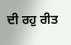ਦੀ ਰਹੁ ਰੀਤ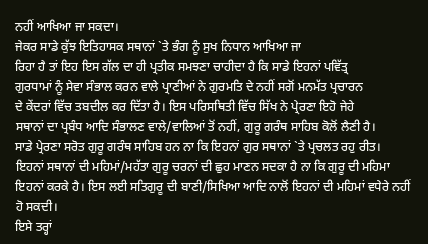ਨਹੀਂ ਆਖਿਆ ਜਾ ਸਕਦਾ।
ਜੇਕਰ ਸਾਡੇ ਕੁੱਝ ਇਤਿਹਾਸਕ ਸਥਾਨਾਂ `ਤੇ ਭੰਗ ਨੂੰ ਸੁਖ ਨਿਧਾਨ ਆਖਿਆ ਜਾ
ਰਿਹਾ ਹੈ ਤਾਂ ਇਹ ਇਸ ਗੱਲ ਦਾ ਹੀ ਪ੍ਰਤੀਕ ਸਮਝਣਾ ਚਾਹੀਦਾ ਹੈ ਕਿ ਸਾਡੇ ਇਹਨਾਂ ਪਵਿੱਤ੍ਰ
ਗੁਰਧਾਮਾਂ ਨੂੰ ਸੇਵਾ ਸੰਭਾਲ ਕਰਨ ਵਾਲੇ ਪ੍ਰਾਣੀਆਂ ਨੇ ਗੁਰਮਤਿ ਦੇ ਨਹੀਂ ਸਗੋਂ ਮਨਮੱਤ ਪ੍ਰਚਾਰਨ
ਦੇ ਕੇਂਦਰਾਂ ਵਿੱਚ ਤਬਦੀਲ ਕਰ ਦਿੱਤਾ ਹੈ। ਇਸ ਪਰਿਸਥਿਤੀ ਵਿੱਚ ਸਿੱਖ ਨੇ ਪ੍ਰੇਰਣਾ ਇਹੋ ਜੇਹੇ
ਸਥਾਨਾਂ ਦਾ ਪ੍ਰਬੰਧ ਆਦਿ ਸੰਭਾਲਣ ਵਾਲੇ/ਵਾਲਿਆਂ ਤੋਂ ਨਹੀਂ, ਗੁਰੂ ਗਰੰਥ ਸਾਹਿਬ ਕੋਲੋਂ ਲੈਣੀ ਹੈ।
ਸਾਡੇ ਪ੍ਰੇਰਣਾ ਸਰੋਤ ਗੁਰੂ ਗਰੰਥ ਸਾਹਿਬ ਹਨ ਨਾ ਕਿ ਇਹਨਾਂ ਗੁਰ ਸਥਾਨਾਂ `ਤੇ ਪ੍ਰਚਲਤ ਰਹੁ ਰੀਤ।
ਇਹਨਾਂ ਸਥਾਨਾਂ ਦੀ ਮਹਿਮਾਂ/ਮਹੱਤਾ ਗੁਰੂ ਚਰਨਾਂ ਦੀ ਛੁਹ ਮਾਣਨ ਸਦਕਾ ਹੈ ਨਾ ਕਿ ਗੁਰੂ ਦੀ ਮਹਿਮਾ
ਇਹਨਾਂ ਕਰਕੇ ਹੈ। ਇਸ ਲਈ ਸਤਿਗੁਰੂ ਦੀ ਬਾਣੀ/ਸਿਖਿਆ ਆਦਿ ਨਾਲੋਂ ਇਹਨਾਂ ਦੀ ਮਹਿਮਾਂ ਵਧੇਰੇ ਨਹੀਂ
ਹੋ ਸਕਦੀ।
ਇਸੇ ਤਰ੍ਹਾਂ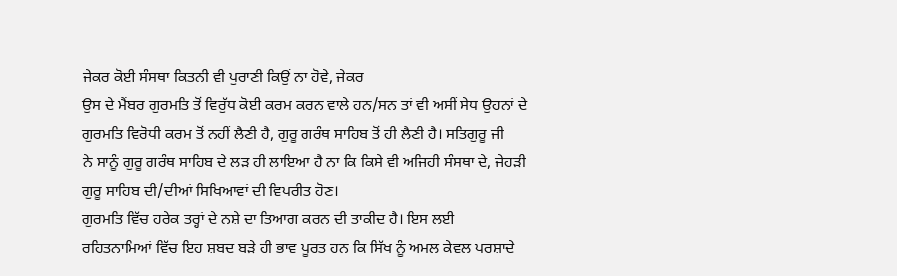ਜੇਕਰ ਕੋਈ ਸੰਸਥਾ ਕਿਤਨੀ ਵੀ ਪੁਰਾਣੀ ਕਿਉਂ ਨਾ ਹੋਵੇ, ਜੇਕਰ
ਉਸ ਦੇ ਮੈਂਬਰ ਗੁਰਮਤਿ ਤੋਂ ਵਿਰੁੱਧ ਕੋਈ ਕਰਮ ਕਰਨ ਵਾਲੇ ਹਨ/ਸਨ ਤਾਂ ਵੀ ਅਸੀਂ ਸੇਧ ਉਹਨਾਂ ਦੇ
ਗੁਰਮਤਿ ਵਿਰੋਧੀ ਕਰਮ ਤੋਂ ਨਹੀਂ ਲੈਣੀ ਹੈ, ਗੁਰੂ ਗਰੰਥ ਸਾਹਿਬ ਤੋਂ ਹੀ ਲੈਣੀ ਹੈ। ਸਤਿਗੁਰੂ ਜੀ
ਨੇ ਸਾਨੂੰ ਗੁਰੂ ਗਰੰਥ ਸਾਹਿਬ ਦੇ ਲੜ ਹੀ ਲਾਇਆ ਹੈ ਨਾ ਕਿ ਕਿਸੇ ਵੀ ਅਜਿਹੀ ਸੰਸਥਾ ਦੇ, ਜੇਹੜੀ
ਗੁਰੂ ਸਾਹਿਬ ਦੀ/ਦੀਆਂ ਸਿਖਿਆਵਾਂ ਦੀ ਵਿਪਰੀਤ ਹੋਣ।
ਗੁਰਮਤਿ ਵਿੱਚ ਹਰੇਕ ਤਰ੍ਹਾਂ ਦੇ ਨਸ਼ੇ ਦਾ ਤਿਆਗ ਕਰਨ ਦੀ ਤਾਕੀਦ ਹੈ। ਇਸ ਲਈ
ਰਹਿਤਨਾਮਿਆਂ ਵਿੱਚ ਇਹ ਸ਼ਬਦ ਬੜੇ ਹੀ ਭਾਵ ਪੂਰਤ ਹਨ ਕਿ ਸਿੱਖ ਨੂੰ ਅਮਲ ਕੇਵਲ ਪਰਸ਼ਾਦੇ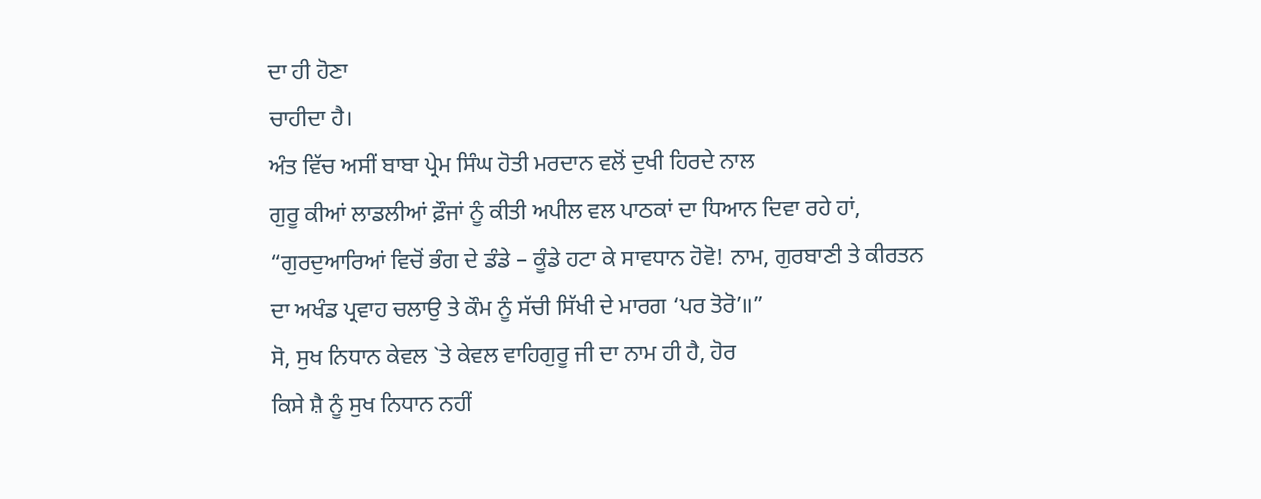ਦਾ ਹੀ ਹੋਣਾ
ਚਾਹੀਦਾ ਹੈ।
ਅੰਤ ਵਿੱਚ ਅਸੀਂ ਬਾਬਾ ਪ੍ਰੇਮ ਸਿੰਘ ਹੋਤੀ ਮਰਦਾਨ ਵਲੋਂ ਦੁਖੀ ਹਿਰਦੇ ਨਾਲ
ਗੁਰੂ ਕੀਆਂ ਲਾਡਲੀਆਂ ਫ਼ੌਜਾਂ ਨੂੰ ਕੀਤੀ ਅਪੀਲ ਵਲ ਪਾਠਕਾਂ ਦਾ ਧਿਆਨ ਦਿਵਾ ਰਹੇ ਹਾਂ,
“ਗੁਰਦੁਆਰਿਆਂ ਵਿਚੋਂ ਭੰਗ ਦੇ ਡੰਡੇ – ਕੂੰਡੇ ਹਟਾ ਕੇ ਸਾਵਧਾਨ ਹੋਵੋ! ਨਾਮ, ਗੁਰਬਾਣੀ ਤੇ ਕੀਰਤਨ
ਦਾ ਅਖੰਡ ਪ੍ਰਵਾਹ ਚਲਾਉ ਤੇ ਕੌਮ ਨੂੰ ਸੱਚੀ ਸਿੱਖੀ ਦੇ ਮਾਰਗ ‘ਪਰ ਤੋਰੋ’॥”
ਸੋ, ਸੁਖ ਨਿਧਾਨ ਕੇਵਲ `ਤੇ ਕੇਵਲ ਵਾਹਿਗੁਰੂ ਜੀ ਦਾ ਨਾਮ ਹੀ ਹੈ, ਹੋਰ
ਕਿਸੇ ਸ਼ੈ ਨੂੰ ਸੁਖ ਨਿਧਾਨ ਨਹੀਂ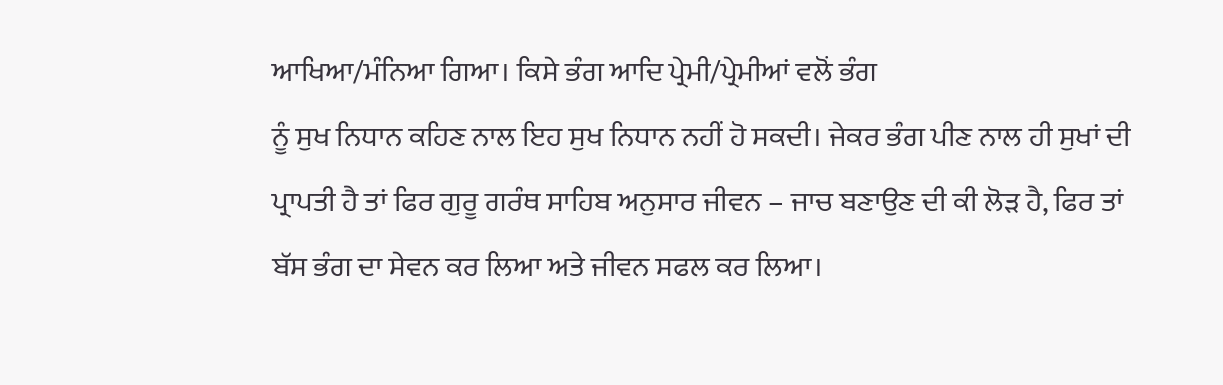ਆਖਿਆ/ਮੰਨਿਆ ਗਿਆ। ਕਿਸੇ ਭੰਗ ਆਦਿ ਪ੍ਰੇਮੀ/ਪ੍ਰੇਮੀਆਂ ਵਲੋਂ ਭੰਗ
ਨੂੰ ਸੁਖ ਨਿਧਾਨ ਕਹਿਣ ਨਾਲ ਇਹ ਸੁਖ ਨਿਧਾਨ ਨਹੀਂ ਹੋ ਸਕਦੀ। ਜੇਕਰ ਭੰਗ ਪੀਣ ਨਾਲ ਹੀ ਸੁਖਾਂ ਦੀ
ਪ੍ਰਾਪਤੀ ਹੈ ਤਾਂ ਫਿਰ ਗੁਰੂ ਗਰੰਥ ਸਾਹਿਬ ਅਨੁਸਾਰ ਜੀਵਨ – ਜਾਚ ਬਣਾਉਣ ਦੀ ਕੀ ਲੋੜ ਹੈ, ਫਿਰ ਤਾਂ
ਬੱਸ ਭੰਗ ਦਾ ਸੇਵਨ ਕਰ ਲਿਆ ਅਤੇ ਜੀਵਨ ਸਫਲ ਕਰ ਲਿਆ।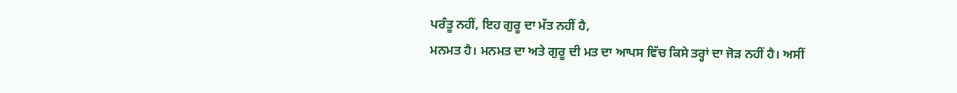ਪਰੰਤੂ ਨਹੀਂ, ਇਹ ਗੁਰੂ ਦਾ ਮੱਤ ਨਹੀਂ ਹੈ,
ਮਨਮਤ ਹੈ। ਮਨਮਤ ਦਾ ਅਤੇ ਗੁਰੂ ਦੀ ਮਤ ਦਾ ਆਪਸ ਵਿੱਚ ਕਿਸੇ ਤਰ੍ਹਾਂ ਦਾ ਜੋੜ ਨਹੀਂ ਹੈ। ਅਸੀਂ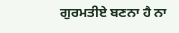ਗੁਰਮਤੀਏ ਬਣਨਾ ਹੈ ਨਾ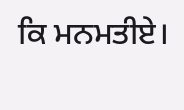ਕਿ ਮਨਮਤੀਏ।